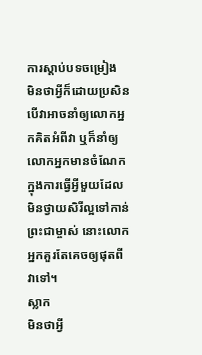ការស្ដាប់បទចម្រៀង
មិនថាអ្វីក៏ដោយប្រសិនបើវាអាចនាំឲ្យលោកអ្នកគិតអំពីវា ឬក៏នាំឲ្យលោកអ្នកមានចំណែកក្នុងការធ្វើអ្វីមួយដែលមិនថ្វាយសិរីល្អទៅកាន់ព្រះជាម្ចាស់ នោះលោកអ្នកគួរតែគេចឲ្យផុតពីវាទៅ។
ស្លាក
មិនថាអ្វី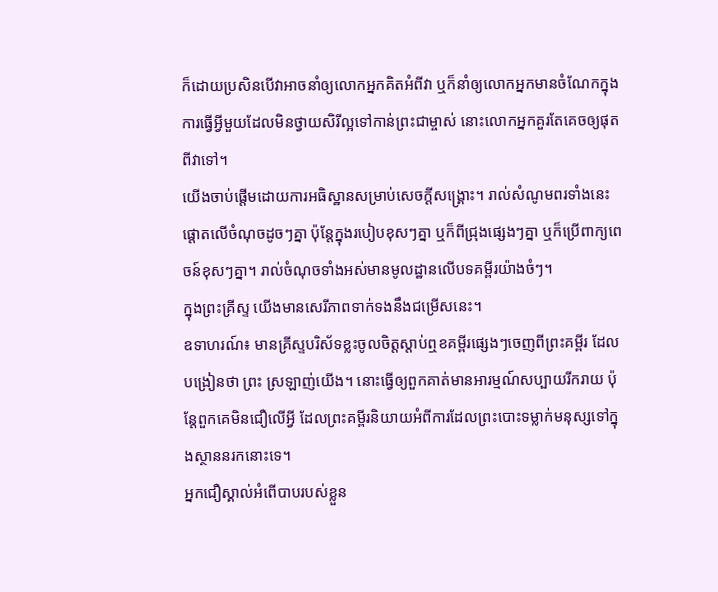ក៏ដោយប្រសិនបើវាអាចនាំឲ្យលោកអ្នកគិតអំពីវា ឬក៏នាំឲ្យលោកអ្នកមានចំណែកក្នុងការធ្វើអ្វីមួយដែលមិនថ្វាយសិរីល្អទៅកាន់ព្រះជាម្ចាស់ នោះលោកអ្នកគួរតែគេចឲ្យផុតពីវាទៅ។
យើងចាប់ផ្ដើមដោយការអធិស្ឋានសម្រាប់សេចក្ដីសង្គ្រោះ។ រាល់សំណូមពរទាំងនេះផ្ដោតលើចំណុចដូចៗគ្នា ប៉ុន្តែក្នុងរបៀបខុសៗគ្នា ឬក៏ពីជ្រុងផ្សេងៗគ្នា ឬក៏ប្រើពាក្យពេចន៍ខុសៗគ្នា។ រាល់ចំណុចទាំងអស់មានមូលដ្ឋានលើបទគម្ពីរយ៉ាងចំៗ។
ក្នុងព្រះគ្រីស្ទ យើងមានសេរីភាពទាក់ទងនឹងជម្រើសនេះ។
ឧទាហរណ៍៖ មានគ្រីស្ទបរិស័ទខ្លះចូលចិត្តស្តាប់ឮខគម្ពីរផ្សេងៗចេញពីព្រះគម្ពីរ ដែលបង្រៀនថា ព្រះ ស្រឡាញ់យើង។ នោះធ្វើឲ្យពួកគាត់មានអារម្មណ៍សប្បាយរីករាយ ប៉ុន្តែពួកគេមិនជឿលើអ្វី ដែលព្រះគម្ពីរនិយាយអំពីការដែលព្រះបោះទម្លាក់មនុស្សទៅក្នុងស្ថាននរកនោះទេ។
អ្នកជឿស្គាល់អំពើបាបរបស់ខ្លួន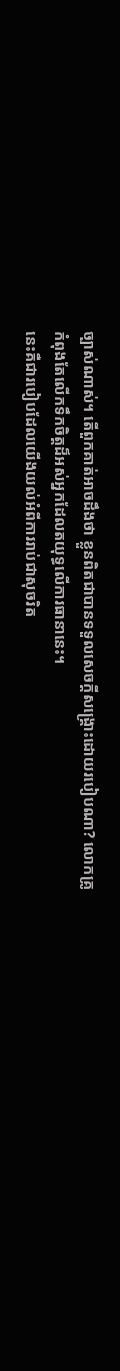ច្បាស់ណាស់។ តើពួកគាត់អាចដឹងថា ខ្លួនពិតជាបានទទួលសេចក្ដីសង្គ្រោះដោយរបៀបណា? លោកគ្រូកំពុងតែលើកទឹកចិត្តដ៏អស់អ្នកដែលតយុទ្ធលើការធានានេះ។
នេះគឺជារបៀបដែលយើងយល់អំពីការរាប់ជាសុចរិត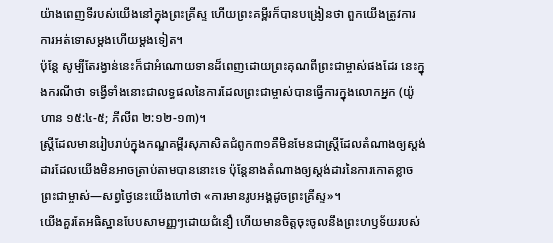យ៉ាងពេញទីរបស់យើងនៅក្នុងព្រះគ្រីស្ទ ហើយព្រះគម្ពីរក៏បានបង្រៀនថា ពួកយើងត្រូវការការអត់ទោសម្ដងហើយម្ដងទៀត។
ប៉ុន្តែ សូម្បីតែរង្វាន់នេះក៏ជាអំណោយទានដ៏ពេញដោយព្រះគុណពីព្រះជាម្ចាស់ផងដែរ នេះក្នុងករណីថា ទង្វើទាំងនោះជាលទ្ធផលនៃការដែលព្រះជាម្ចាស់បានធ្វើការក្នុងលោកអ្នក (យ៉ូហាន ១៥:៤-៥; ភីលីព ២:១២-១៣)។
ស្ត្រីដែលមានរៀបរាប់ក្នុងកណ្ឌគម្ពីរសុភាសិតជំពូក៣១គឺមិនមែនជាស្ត្រីដែលតំណាងឲ្យស្ដង់ដារដែលយើងមិនអាចត្រាប់តាមបាននោះទេ ប៉ុន្តែនាងតំណាងឲ្យស្ដង់ដារនៃការកោតខ្លាចព្រះជាម្ចាស់—សព្វថ្ងៃនេះយើងហៅថា «ការមានរូបអង្គដូចព្រះគ្រីស្ទ»។
យើងគួរតែអធិស្ឋានបែបសាមញ្ញៗដោយជំនឿ ហើយមានចិត្តចុះចូលនឹងព្រះហឫទ័យរបស់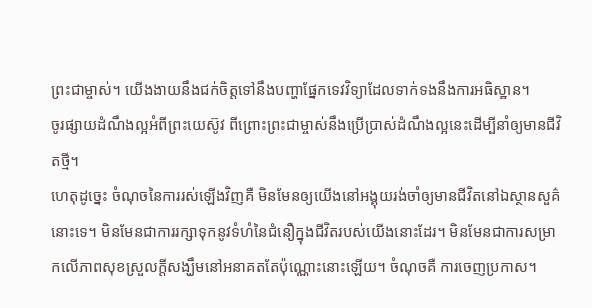ព្រះជាម្ចាស់។ យើងងាយនឹងជក់ចិត្តទៅនឹងបញ្ហាផ្នែកទេវវិទ្យាដែលទាក់ទងនឹងការអធិស្ឋាន។
ចូរផ្សាយដំណឹងល្អអំពីព្រះយេស៊ូវ ពីព្រោះព្រះជាម្ចាស់នឹងប្រើប្រាស់ដំណឹងល្អនេះដើម្បីនាំឲ្យមានជីវិតថ្មី។
ហេតុដូច្នេះ ចំណុចនៃការរស់ឡើងវិញគឺ មិនមែនឲ្យយើងនៅអង្គុយរង់ចាំឲ្យមានជីវិតនៅឯស្ថានសួគ៌នោះទេ។ មិនមែនជាការរក្សាទុកនូវទំហំនៃជំនឿក្នុងជីវិតរបស់យើងនោះដែរ។ មិនមែនជាការសម្រាកលើភាពសុខស្រួលក្ដីសង្ឃឹមនៅអនាគតតែប៉ុណ្ណោះនោះឡើយ។ ចំណុចគឺ ការចេញប្រកាស។